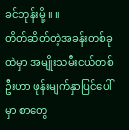ခင်ဘုန်းမို့ ။ ။
တိတ်ဆိတ်တဲ့အခန်းတစ်ခုထဲမှာ အမျိုးသမီးငယ်တစ်ဦးဟာ ဖုန်းမျက်နှာပြင်ပေါ်မှာ စာတွေ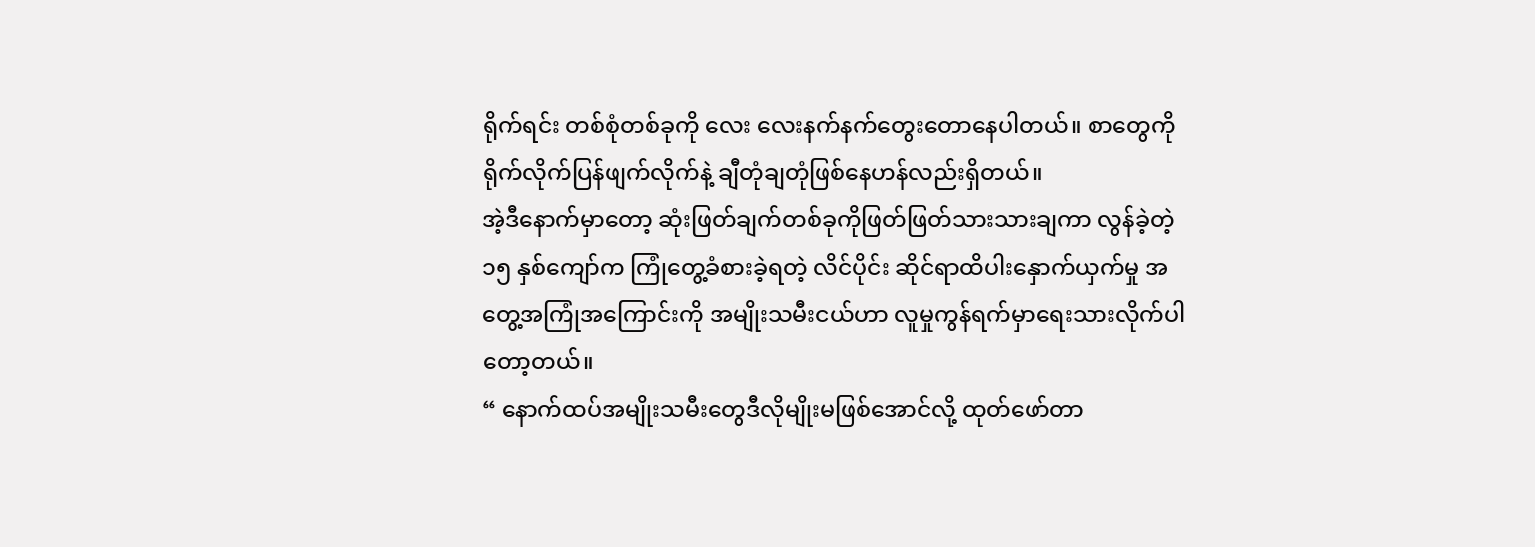ရိုက်ရင်း တစ်စုံတစ်ခုကို လေး လေးနက်နက်တွေးတောနေပါတယ်။ စာတွေကိုရိုက်လိုက်ပြန်ဖျက်လိုက်နဲ့ ချီတုံချတုံဖြစ်နေဟန်လည်းရှိတယ်။
အဲ့ဒီနောက်မှာတော့ ဆုံးဖြတ်ချက်တစ်ခုကိုဖြတ်ဖြတ်သားသားချကာ လွန်ခဲ့တဲ့ ၁၅ နှစ်ကျော်က ကြုံတွေ့ခံစားခဲ့ရတဲ့ လိင်ပိုင်း ဆိုင်ရာထိပါးနှောက်ယှက်မှု အတွေ့အကြုံအကြောင်းကို အမျိုးသမီးငယ်ဟာ လူမှုကွန်ရက်မှာရေးသားလိုက်ပါတော့တယ်။
“ နောက်ထပ်အမျိုးသမီးတွေဒီလိုမျိုးမဖြစ်အောင်လို့ ထုတ်ဖော်တာ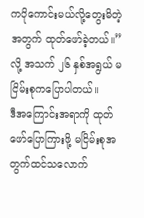ကပိုကောင်းမယ်လို့တွေးမိတဲ့အတွက် ထုတ်ဖော်ခဲ့တယ်။” လို့ အသက် ၂၆ နှစ်အရွယ် မငြိမ်းစုကပြောပါတယ်။
ဒီအကြောင်းအရာကို ထုတ်ဖော်ပြောကြားဖို့ မငြိမ်းစုအတွက်ထင်သလောက်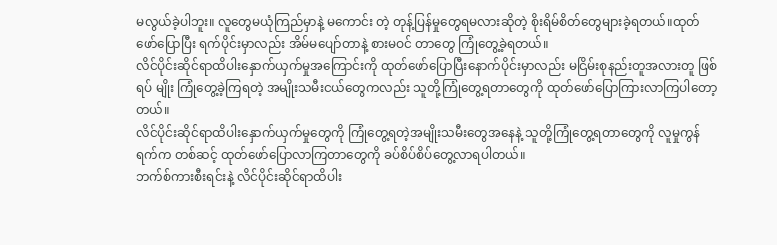မလွယ်ခဲ့ပါဘူး။ လူတွေမယုံကြည်မှာနဲ့ မကောင်း တဲ့ တုန့်ပြန်မှုတွေရမလားဆိုတဲ့ စိုးရိမ်စိတ်တွေများခဲ့ရတယ်။ထုတ်ဖော်ပြောပြီး ရက်ပိုင်းမှာလည်း အိမ်မပျော်တာနဲ့ စားမဝင် တာတွေ ကြုံတွေ့ခဲ့ရတယ်။
လိင်ပိုင်းဆိုင်ရာထိပါးနှောက်ယှက်မှုအကြောင်းကို ထုတ်ဖော်ပြောပြီးနောက်ပိုင်းမှာလည်း မငြိမ်းစုနည်းတူအလားတူ ဖြစ်ရပ် မျိုး ကြုံတွေ့ခဲ့ကြရတဲ့ အမျိုးသမီးငယ်တွေကလည်း သူတို့ကြုံတွေ့ရတာတွေကို ထုတ်ဖော်ပြောကြားလာကြပါတော့တယ်။
လိင်ပိုင်းဆိုင်ရာထိပါးနှောက်ယှက်မှုတွေကို ကြုံတွေ့ရတဲ့အမျိုးသမီးတွေအနေနဲ့ သူတို့ကြုံတွေ့ရတာတွေကို လူမှုကွန်ရက်က တစ်ဆင့် ထုတ်ဖော်ပြောလာကြတာတွေကို ခပ်စိပ်စိပ်တွေ့လာရပါတယ်။
ဘက်စ်ကားစီးရင်းနဲ့ လိင်ပိုင်းဆိုင်ရာထိပါး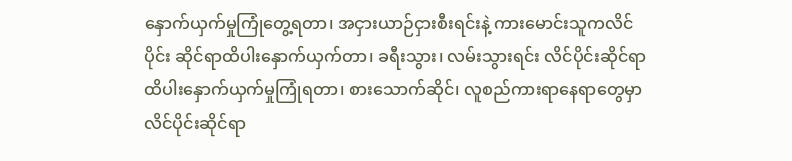နှောက်ယှက်မှုကြုံတွေ့ရတာ၊ အငှားယာဉ်ငှားစီးရင်းနဲ့ ကားမောင်းသူကလိင်ပိုင်း ဆိုင်ရာထိပါးနှောက်ယှက်တာ၊ ခရီးသွား၊ လမ်းသွားရင်း လိင်ပိုင်းဆိုင်ရာထိပါးနှောက်ယှက်မှုကြုံရတာ၊ စားသောက်ဆိုင်၊ လူစည်ကားရာနေရာတွေမှာ လိင်ပိုင်းဆိုင်ရာ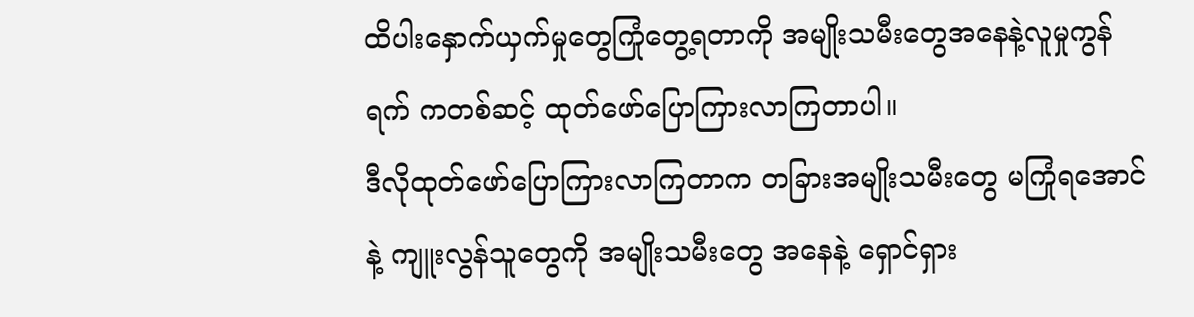ထိပါးနှောက်ယှက်မှုတွေကြုံတွေ့ရတာကို အမျိုးသမီးတွေအနေနဲ့လူမှုကွန်ရက် ကတစ်ဆင့် ထုတ်ဖော်ပြောကြားလာကြတာပါ။
ဒီလိုထုတ်ဖော်ပြောကြားလာကြတာက တခြားအမျိုးသမီးတွေ မကြုံရအောင်နဲ့ ကျူးလွန်သူတွေကို အမျိုးသမီးတွေ အနေနဲ့ ရှောင်ရှား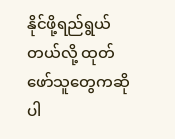နိုင်ဖို့ရည်ရွယ်တယ်လို့ ထုတ်ဖော်သူတွေကဆိုပါ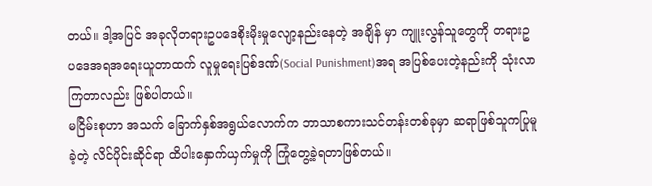တယ်။ ဒါ့အပြင် အခုလိုတရားဥပဒေစိုးမိုးမှုလျော့နည်းနေတဲ့ အချိန် မှာ ကျူးလွန်သူတွေကို တရားဥပဒေအရအရေးယူတာထက် လူမှုရေးပြစ်ဒဏ်(Social Punishment)အရ အပြစ်ပေးတဲ့နည်းကို သုံးလာကြတာလည်း ဖြစ်ပါတယ်။
မငြိမ်းစုဟာ အသက် ခြောက်နှစ်အရွယ်လောက်က ဘာသာစကားသင်တန်းတစ်ခုမှာ ဆရာဖြစ်သူကပြုမူခဲ့တဲ့ လိင်ပိုင်းဆိုင်ရာ ထိပါးနှောက်ယှက်မှုကို ကြုံတွေ့ခဲ့ရတာဖြစ်တယ်။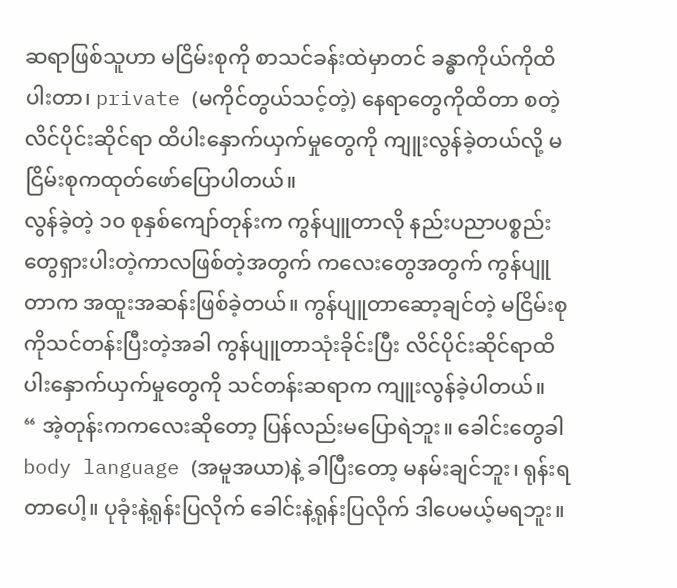ဆရာဖြစ်သူဟာ မငြိမ်းစုကို စာသင်ခန်းထဲမှာတင် ခန္ဓာကိုယ်ကိုထိပါးတာ၊ private (မကိုင်တွယ်သင့်တဲ့) နေရာတွေကိုထိတာ စတဲ့လိင်ပိုင်းဆိုင်ရာ ထိပါးနှောက်ယှက်မှုတွေကို ကျူးလွန်ခဲ့တယ်လို့ မငြိမ်းစုကထုတ်ဖော်ပြောပါတယ်။
လွန်ခဲ့တဲ့ ၁၀ စုနှစ်ကျော်တုန်းက ကွန်ပျူတာလို နည်းပညာပစ္စည်းတွေရှားပါးတဲ့ကာလဖြစ်တဲ့အတွက် ကလေးတွေအတွက် ကွန်ပျူတာက အထူးအဆန်းဖြစ်ခဲ့တယ်။ ကွန်ပျူတာဆော့ချင်တဲ့ မငြိမ်းစုကိုသင်တန်းပြီးတဲ့အခါ ကွန်ပျူတာသုံးခိုင်းပြီး လိင်ပိုင်းဆိုင်ရာထိပါးနှောက်ယှက်မှုတွေကို သင်တန်းဆရာက ကျူးလွန်ခဲ့ပါတယ်။
“ အဲ့တုန်းကကလေးဆိုတော့ ပြန်လည်းမပြောရဲဘူး။ ခေါင်းတွေခါ body language (အမူအယာ)နဲ့ ခါပြီးတော့ မနမ်းချင်ဘူး၊ ရုန်းရတာပေါ့။ ပုခုံးနဲ့ရုန်းပြလိုက် ခေါင်းနဲ့ရုန်းပြလိုက် ဒါပေမယ့်မရဘူး။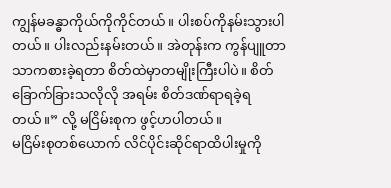ကျွန်မခန္ဓာကိုယ်ကိုကိုင်တယ်။ ပါးစပ်ကိုနမ်းသွားပါ တယ်။ ပါးလည်းနမ်းတယ်။ အဲတုန်းက ကွန်ပျူတာသာကစားခဲ့ရတာ စိတ်ထဲမှာတမျိုးကြီးပါပဲ။ စိတ်ခြောက်ခြားသလိုလို အရမ်း စိတ်ဒဏ်ရာရခဲ့ရတယ်။” လို့ မငြိမ်းစုက ဖွင့်ဟပါတယ်။
မငြိမ်းစုတစ်ယောက် လိင်ပိုင်းဆိုင်ရာထိပါးမှုကို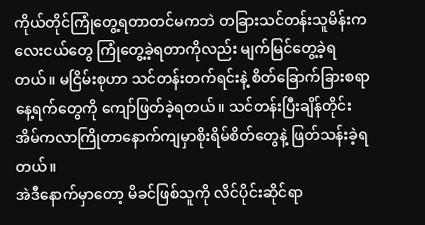ကိုယ်တိုင်ကြုံတွေ့ရတာတင်မကဘဲ တခြားသင်တန်းသူမိန်းကလေးငယ်တွေ ကြုံတွေ့ခဲ့ရတာကိုလည်း မျက်မြင်တွေ့ခဲ့ရတယ်။ မငြိမ်းစုဟာ သင်တန်းတက်ရင်းနဲ့ စိတ်ခြောက်ခြားစရာနေ့ရက်တွေကို ကျော်ဖြတ်ခဲ့ရတယ်။ သင်တန်းပြီးချိန်တိုင်း အိမ်ကလာကြိုတာနောက်ကျမှာစိုးရိမ်စိတ်တွေနဲ့ ဖြတ်သန်းခဲ့ရတယ်။
အဲဒီနောက်မှာတော့ မိခင်ဖြစ်သူကို လိင်ပိုင်းဆိုင်ရာ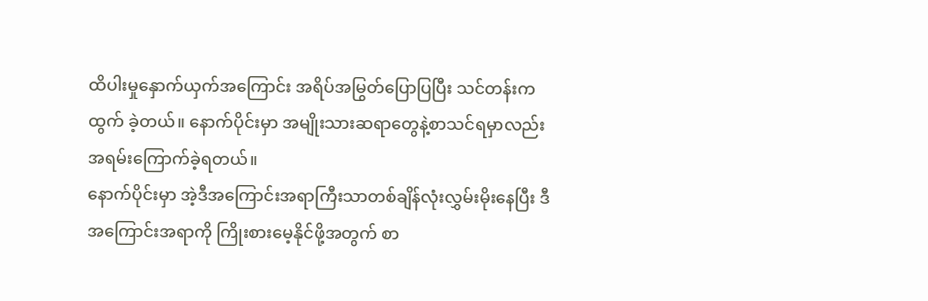ထိပါးမှုနှောက်ယှက်အကြောင်း အရိပ်အမြွတ်ပြောပြပြီး သင်တန်းကထွက် ခဲ့တယ်။ နောက်ပိုင်းမှာ အမျိုးသားဆရာတွေနဲ့စာသင်ရမှာလည်း အရမ်းကြောက်ခဲ့ရတယ်။
နောက်ပိုင်းမှာ အဲ့ဒီအကြောင်းအရာကြီးသာတစ်ချိန်လုံးလွှမ်းမိုးနေပြီး ဒီအကြောင်းအရာကို ကြိုးစားမေ့နိုင်ဖို့အတွက် စာ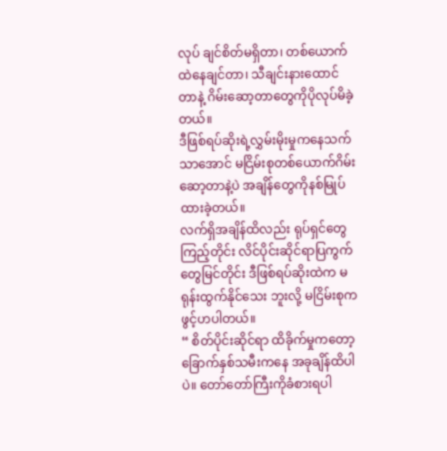လုပ် ချင်စိတ်မရှိတာ၊ တစ်ယောက်ထဲနေချင်တာ၊ သီချင်းနားထောင်တာနဲ့ ဂိမ်းဆော့တာတွေကိုပိုလုပ်မိခဲ့တယ်။
ဒီဖြစ်ရပ်ဆိုးရဲ့လွှမ်းမိုးမှုကနေသက်သာအောင် မငြိမ်းစုတစ်ယောက်ဂိမ်းဆော့တာနဲ့ပဲ အချိန်တွေကိုနစ်မြုပ်ထားခဲ့တယ်။
လက်ရှိအချိန်ထိလည်း ရုပ်ရှင်တွေကြည့်တိုင်း လိင်ပိုင်းဆိုင်ရာပြကွက်တွေမြင်တိုင်း ဒီဖြစ်ရပ်ဆိုးထဲက မရုန်းထွက်နိုင်သေး ဘူးလို့ မငြိမ်းစုကဖွင့်ဟပါတယ်။
“ စိတ်ပိုင်းဆိုင်ရာ ထိခိုက်မှုကတော့ ခြောက်နှစ်သမီးကနေ အခုချိန်ထိပါပဲ။ တော်တော်ကြီးကိုခံစားရပါ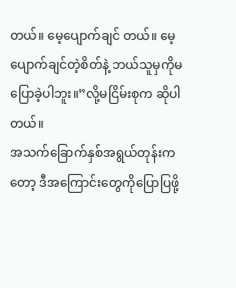တယ်။ မေ့ပျောက်ချင် တယ်။ မေ့ပျောက်ချင်တဲ့စိတ်နဲ့ ဘယ်သူမှကိုမပြောခဲ့ပါဘူး။”လို့မငြိမ်းစုက ဆိုပါတယ်။
အသက်ခြောက်နှစ်အရွယ်တုန်းကတော့ ဒီအကြောင်းတွေကိုပြောပြဖို့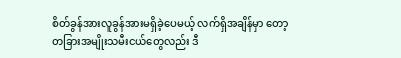စိတ်ခွန်အားလူခွန်အားမရှိခဲ့ပေမယ့် လက်ရှိအချိန်မှာ တော့ တခြားအမျိုးသမီးငယ်တွေလည်း ဒီ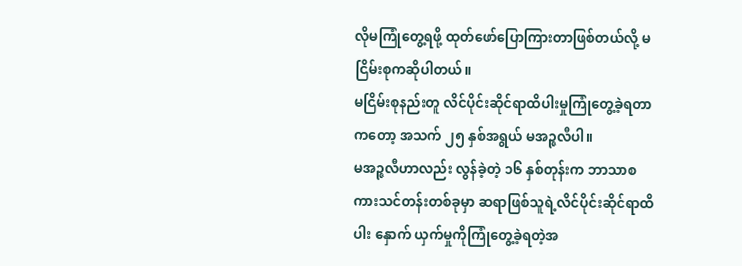လိုမကြုံတွေ့ရဖို့ ထုတ်ဖော်ပြောကြားတာဖြစ်တယ်လို့ မငြိမ်းစုကဆိုပါတယ်။
မငြိမ်းစုနည်းတူ လိင်ပိုင်းဆိုင်ရာထိပါးမှုကြုံတွေ့ခဲ့ရတာကတော့ အသက် ၂၅ နှစ်အရွယ် မအဉ္ဇလီပါ။
မအဉ္ဇလီဟာလည်း လွန်ခဲ့တဲ့ ၁၆ နှစ်တုန်းက ဘာသာစကားသင်တန်းတစ်ခုမှာ ဆရာဖြစ်သူရဲ့လိင်ပိုင်းဆိုင်ရာထိပါး နှောက် ယှက်မှုကိုကြုံတွေ့ခဲ့ရတဲ့အ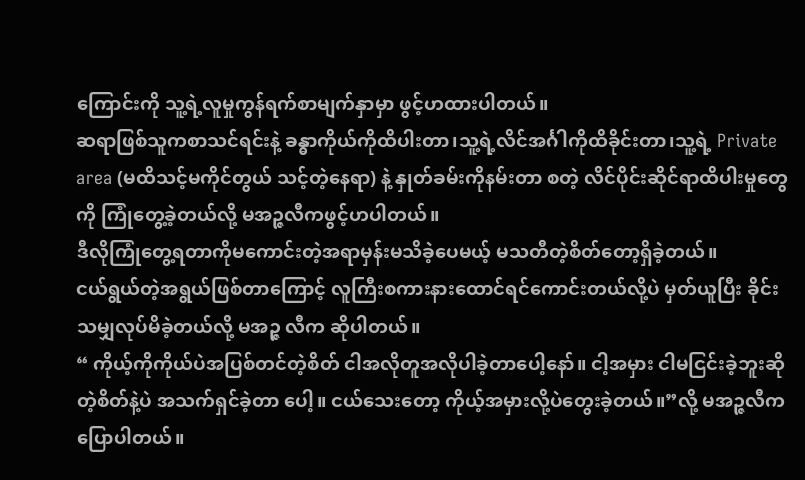ကြောင်းကို သူ့ရဲ့လူမှုကွန်ရက်စာမျက်နှာမှာ ဖွင့်ဟထားပါတယ်။
ဆရာဖြစ်သူကစာသင်ရင်းနဲ့ ခန္ဓာကိုယ်ကိုထိပါးတာ၊သူ့ရဲ့လိင်အင်္ဂါကိုထိခိုင်းတာ၊သူ့ရဲ့ Private area (မထိသင့်မကိုင်တွယ် သင့်တဲ့နေရာ) နဲ့ နှုတ်ခမ်းကိုနမ်းတာ စတဲ့ လိင်ပိုင်းဆိုင်ရာထိပါးမှုတွေကို ကြုံတွေ့ခဲ့တယ်လို့ မအဉ္ဇလီကဖွင့်ဟပါတယ်။
ဒီလိုကြုံတွေ့ရတာကိုမကောင်းတဲ့အရာမှန်းမသိခဲ့ပေမယ့် မသတီတဲ့စိတ်တော့ရှိခဲ့တယ်။
ငယ်ရွယ်တဲ့အရွယ်ဖြစ်တာကြောင့် လူကြီးစကားနားထောင်ရင်ကောင်းတယ်လို့ပဲ မှတ်ယူပြီး ခိုင်းသမျှလုပ်မိခဲ့တယ်လို့ မအဉ္ဇ လီက ဆိုပါတယ်။
“ ကိုယ့်ကိုကိုယ်ပဲအပြစ်တင်တဲ့စိတ် ငါအလိုတူအလိုပါခဲ့တာပေါ့နော်။ ငါ့အမှား ငါမငြင်းခဲ့ဘူးဆိုတဲ့စိတ်နဲ့ပဲ အသက်ရှင်ခဲ့တာ ပေါ့။ ငယ်သေးတော့ ကိုယ့်အမှားလို့ပဲတွေးခဲ့တယ်။”လို့ မအဉ္ဇလီကပြောပါတယ်။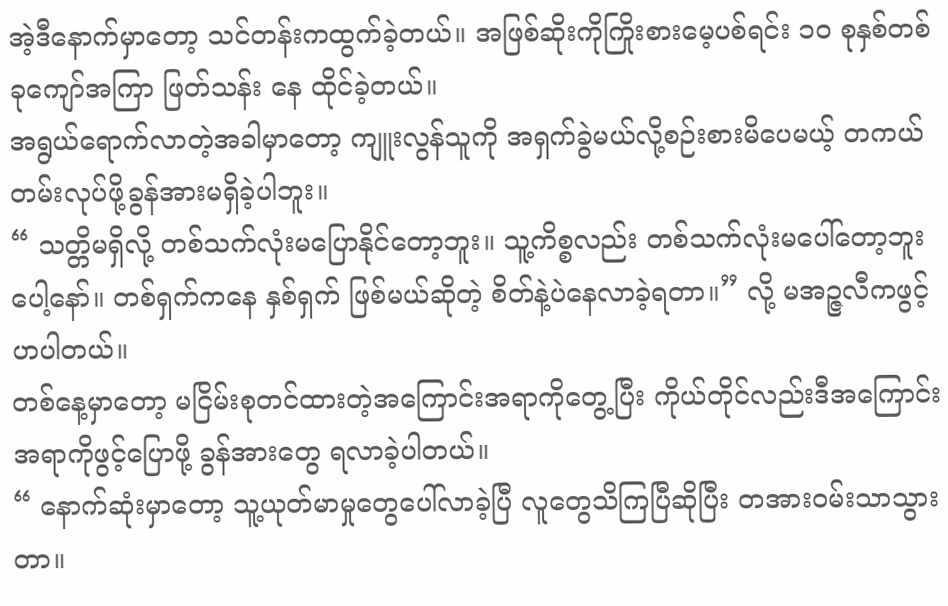အဲ့ဒီနောက်မှာတော့ သင်တန်းကထွက်ခဲ့တယ်။ အဖြစ်ဆိုးကိုကြိုးစားမေ့ပစ်ရင်း ၁၀ စုနှစ်တစ်ခုကျော်အကြာ ဖြတ်သန်း နေ ထိုင်ခဲ့တယ်။
အရွယ်ရောက်လာတဲ့အခါမှာတော့ ကျူးလွန်သူကို အရှက်ခွဲမယ်လို့စဉ်းစားမိပေမယ့် တကယ်တမ်းလုပ်ဖို့ခွန်အားမရှိခဲ့ပါဘူး။
“ သတ္တိမရှိလို့ တစ်သက်လုံးမပြောနိုင်တော့ဘူး။ သူ့ကိစ္စလည်း တစ်သက်လုံးမပေါ်တော့ဘူးပေါ့နော်။ တစ်ရှက်ကနေ နှစ်ရှက် ဖြစ်မယ်ဆိုတဲ့ စိတ်နဲ့ပဲနေလာခဲ့ရတာ။” လို့ မအဉ္ဇလီကဖွင့်ဟပါတယ်။
တစ်နေ့မှာတော့ မငြိမ်းစုတင်ထားတဲ့အကြောင်းအရာကိုတွေ့ပြီး ကိုယ်တိုင်လည်းဒီအကြောင်းအရာကိုဖွင့်ပြောဖို့ ခွန်အားတွေ ရလာခဲ့ပါတယ်။
“ နောက်ဆုံးမှာတော့ သူ့ယုတ်မာမှုတွေပေါ်လာခဲ့ပြီ လူတွေသိကြပြီဆိုပြီး တအားဝမ်းသာသွားတာ။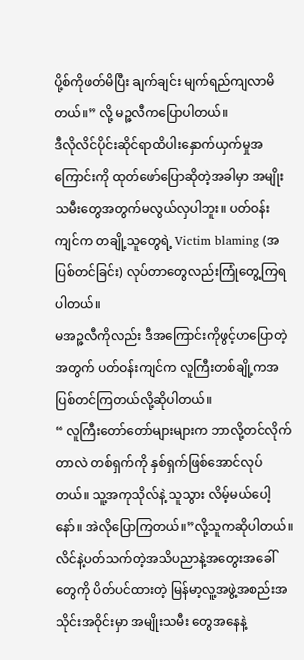ပို့စ်ကိုဖတ်မိပြီး ချက်ချင်း မျက်ရည်ကျလာမိတယ်။” လို့ မဉ္ဇလီကပြောပါတယ်။
ဒီလိုလိင်ပိုင်းဆိုင်ရာထိပါးနှောက်ယှက်မှုအကြောင်းကို ထုတ်ဖော်ပြောဆိုတဲ့အခါမှာ အမျိုးသမီးတွေအတွက်မလွယ်လှပါဘူး။ ပတ်ဝန်းကျင်က တချို့သူတွေရဲ့ Victim blaming (အပြစ်တင်ခြင်း) လုပ်တာတွေလည်းကြုံတွေ့ကြရပါတယ်။
မအဉ္ဇလီကိုလည်း ဒီအကြောင်းကိုဖွင့်ဟပြောတဲ့အတွက် ပတ်ဝန်းကျင်က လူကြီးတစ်ချို့ကအပြစ်တင်ကြတယ်လို့ဆိုပါတယ်။
“ လူကြီးတော်တော်များများက ဘာလို့တင်လိုက်တာလဲ တစ်ရှက်ကို နှစ်ရှက်ဖြစ်အောင်လုပ်တယ်။ သူ့အကုသိုလ်နဲ့ သူသွား လိမ့်မယ်ပေါ့နော်။ အဲလိုပြောကြတယ်။”လို့သူကဆိုပါတယ်။
လိင်နဲ့ပတ်သက်တဲ့အသိပညာနဲ့အတွေးအခေါ်တွေကို ပိတ်ပင်ထားတဲ့ မြန်မာ့လူ့အဖွဲ့အစည်းအသိုင်းအဝိုင်းမှာ အမျိုးသမီး တွေအနေနဲ့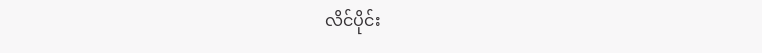လိင်ပိုင်း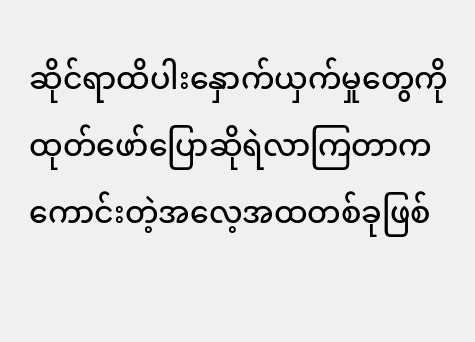ဆိုင်ရာထိပါးနှောက်ယှက်မှုတွေကို ထုတ်ဖော်ပြောဆိုရဲလာကြတာက ကောင်းတဲ့အလေ့အထတစ်ခုဖြစ်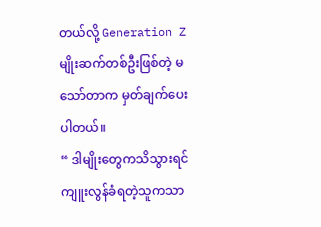တယ်လို့ Generation Z မျိုးဆက်တစ်ဦးဖြစ်တဲ့ မသော်တာက မှတ်ချက်ပေးပါတယ်။
“ ဒါမျိုးတွေကသိသွားရင် ကျူးလွန်ခံရတဲ့သူကသာ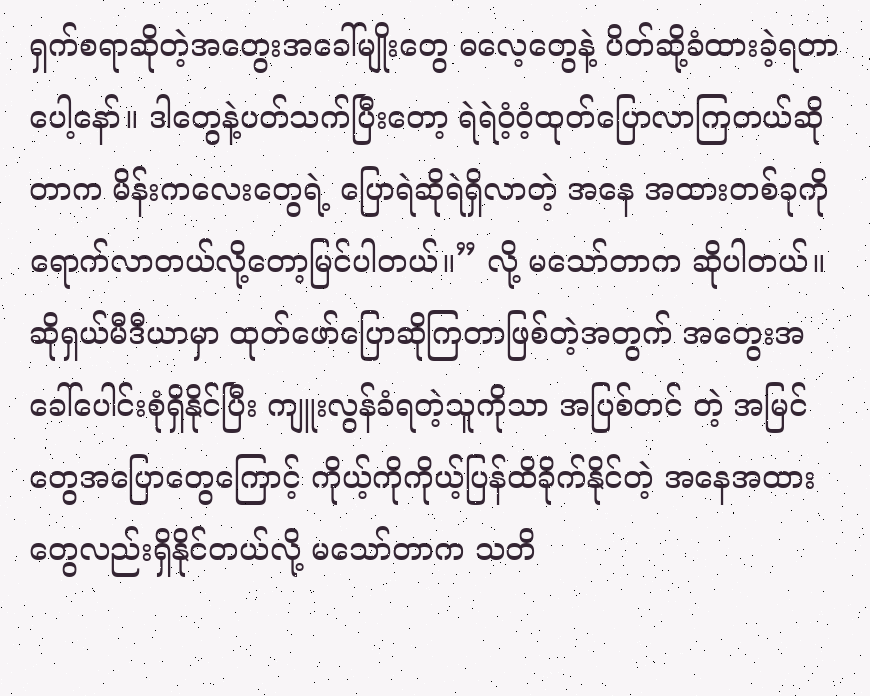ရှက်စရာဆိုတဲ့အတွေးအခေါ်မျိုးတွေ ဓလေ့တွေနဲ့ ပိတ်ဆို့ခံထားခဲ့ရတာ ပေါ့နော်။ ဒါတွေနဲ့ပတ်သက်ပြီးတော့ ရဲရဲဝံ့ဝံ့ထုတ်ပြောလာကြတယ်ဆိုတာက မိန်းကလေးတွေရဲ့ ပြောရဲဆိုရဲရှိလာတဲ့ အနေ အထားတစ်ခုကို ရောက်လာတယ်လို့တော့မြင်ပါတယ်။” လို့ မသော်တာက ဆိုပါတယ်။
ဆိုရှယ်မီဒီယာမှာ ထုတ်ဖော်ပြောဆိုကြတာဖြစ်တဲ့အတွက် အတွေးအခေါ်ပေါင်းစုံရှိနိုင်ပြီး ကျူးလွန်ခံရတဲ့သူကိုသာ အပြစ်တင် တဲ့ အမြင်တွေအပြောတွေကြောင့် ကိုယ့်ကိုကိုယ့်ပြန်ထိခိုက်နိုင်တဲ့ အနေအထားတွေလည်းရှိနိုင်တယ်လို့ မသော်တာက သတိ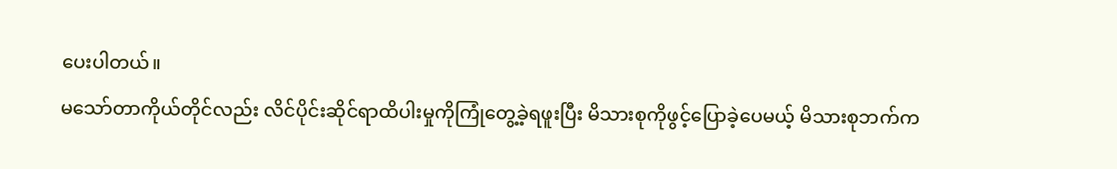ပေးပါတယ်။
မသော်တာကိုယ်တိုင်လည်း လိင်ပိုင်းဆိုင်ရာထိပါးမှုကိုကြုံတွေ့ခဲ့ရဖူးပြီး မိသားစုကိုဖွင့်ပြောခဲ့ပေမယ့် မိသားစုဘက်က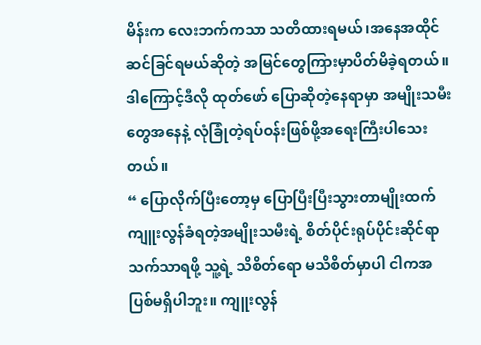မိန်းက လေးဘက်ကသာ သတိထားရမယ်၊အနေအထိုင်ဆင်ခြင်ရမယ်ဆိုတဲ့ အမြင်တွေကြားမှာပိတ်မိခဲ့ရတယ်။ ဒါကြောင့်ဒီလို ထုတ်ဖော် ပြောဆိုတဲ့နေရာမှာ အမျိုးသမီးတွေအနေနဲ့ လုံခြုံတဲ့ရပ်ဝန်းဖြစ်ဖို့အရေးကြီးပါသေးတယ်။
“ ပြောလိုက်ပြီးတော့မှ ပြောပြီးပြီးသွားတာမျိုးထက် ကျူးလွန်ခံရတဲ့အမျိုးသမီးရဲ့ စိတ်ပိုင်းရုပ်ပိုင်းဆိုင်ရာသက်သာရဖို့ သူ့ရဲ့ သိစိတ်ရော မသိစိတ်မှာပါ ငါကအပြစ်မရှိပါဘူး။ ကျူးလွန်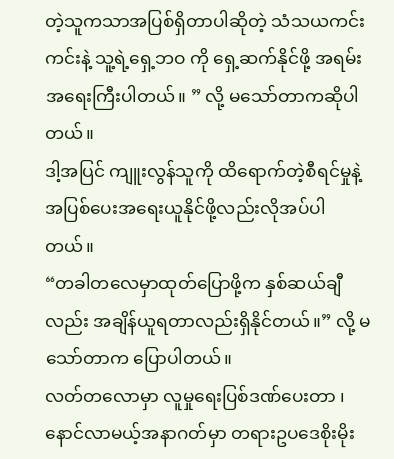တဲ့သူကသာအပြစ်ရှိတာပါဆိုတဲ့ သံသယကင်းကင်းနဲ့ သူ့ရဲ့ရှေ့ဘဝ ကို ရှေ့ဆက်နိုင်ဖို့ အရမ်းအရေးကြီးပါတယ်။ ” လို့ မသော်တာကဆိုပါတယ်။
ဒါ့အပြင် ကျူးလွန်သူကို ထိရောက်တဲ့စီရင်မှုနဲ့ အပြစ်ပေးအရေးယူနိုင်ဖို့လည်းလိုအပ်ပါတယ်။
“တခါတလေမှာထုတ်ပြောဖို့က နှစ်ဆယ်ချီလည်း အချိန်ယူရတာလည်းရှိနိုင်တယ်။” လို့ မသော်တာက ပြောပါတယ်။
လတ်တလောမှာ လူမှုရေးပြစ်ဒဏ်ပေးတာ ၊ နောင်လာမယ့်အနာဂတ်မှာ တရားဥပဒေစိုးမိုး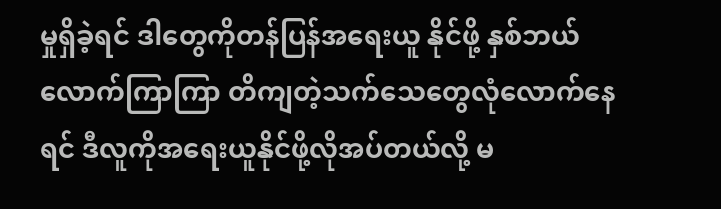မှုရှိခဲ့ရင် ဒါတွေကိုတန်ပြန်အရေးယူ နိုင်ဖို့ နှစ်ဘယ်လောက်ကြာကြာ တိကျတဲ့သက်သေတွေလုံလောက်နေရင် ဒီလူကိုအရေးယူနိုင်ဖို့လိုအပ်တယ်လို့ မ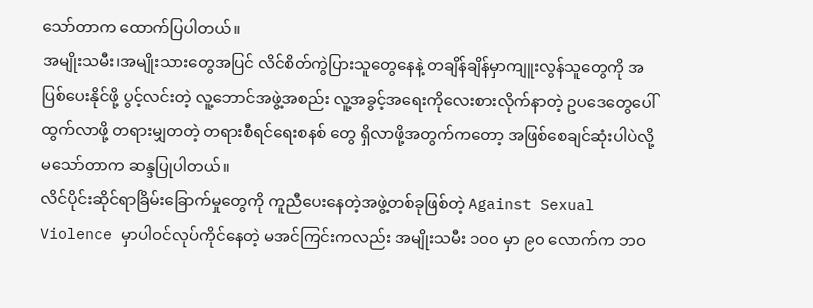သော်တာက ထောက်ပြပါတယ်။
အမျိုးသမီး၊အမျိုးသားတွေအပြင် လိင်စိတ်ကွဲပြားသူတွေနေနဲ့ တချိန်ချိန်မှာကျူးလွန်သူတွေကို အပြစ်ပေးနိုင်ဖို့ ပွင့်လင်းတဲ့ လူ့ဘောင်အဖွဲ့အစည်း လူ့အခွင့်အရေးကိုလေးစားလိုက်နာတဲ့ ဥပဒေတွေပေါ်ထွက်လာဖို့ တရားမျှတတဲ့ တရားစီရင်ရေးစနစ် တွေ ရှိလာဖို့အတွက်ကတော့ အဖြစ်စေချင်ဆုံးပါပဲလို့မသော်တာက ဆန္ဒပြုပါတယ်။
လိင်ပိုင်းဆိုင်ရာခြိမ်းခြောက်မှုတွေကို ကူညီပေးနေတဲ့အဖွဲ့တစ်ခုဖြစ်တဲ့ Against Sexual Violence မှာပါဝင်လုပ်ကိုင်နေတဲ့ မအင်ကြင်းကလည်း အမျိုးသမီး ၁၀၀ မှာ ၉၀ လောက်က ဘဝ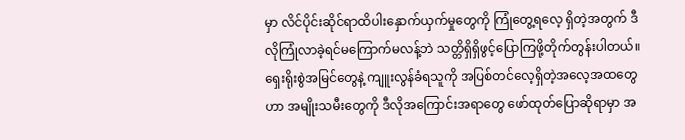မှာ လိင်ပိုင်းဆိုင်ရာထိပါးနှောက်ယှက်မှုတွေကို ကြုံတွေ့ရလေ့ ရှိတဲ့အတွက် ဒီလိုကြုံလာခဲ့ရင်မကြောက်မလန့်ဘဲ သတ္တိရှိရှိဖွင့်ပြောကြဖို့တိုက်တွန်းပါတယ်။
ရှေးရိုးစွဲအမြင်တွေနဲ့ ကျူးလွန်ခံရသူကို အပြစ်တင်လေ့ရှိတဲ့အလေ့အထတွေဟာ အမျိုးသမီးတွေကို ဒီလိုအကြောင်းအရာတွေ ဖော်ထုတ်ပြောဆိုရာမှာ အ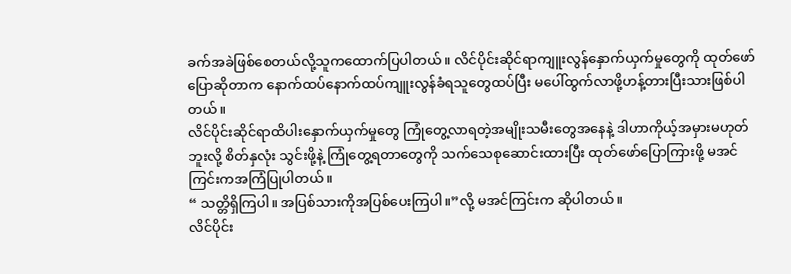ခက်အခဲဖြစ်စေတယ်လို့သူကထောက်ပြပါတယ်။ လိင်ပိုင်းဆိုင်ရာကျူးလွန်နှောက်ယှက်မှုတွေကို ထုတ်ဖော်ပြောဆိုတာက နောက်ထပ်နောက်ထပ်ကျူးလွန်ခံရသူတွေထပ်ပြီး မပေါ်ထွက်လာဖို့ဟန့်တားပြီးသားဖြစ်ပါတယ်။
လိင်ပိုင်းဆိုင်ရာထိပါးနှောက်ယှက်မှုတွေ ကြုံတွေ့လာရတဲ့အမျိုးသမီးတွေအနေနဲ့ ဒါဟာကိုယ့်အမှားမဟုတ်ဘူးလို့ စိတ်နှလုံး သွင်းဖို့နဲ့ ကြုံတွေ့ရတာတွေကို သက်သေစုဆောင်းထားပြီး ထုတ်ဖော်ပြောကြားဖို့ မအင်ကြင်းကအကြံပြုပါတယ်။
“ သတ္တိရှိကြပါ။ အပြစ်သားကိုအပြစ်ပေးကြပါ။”လို့ မအင်ကြင်းက ဆိုပါတယ်။
လိင်ပိုင်း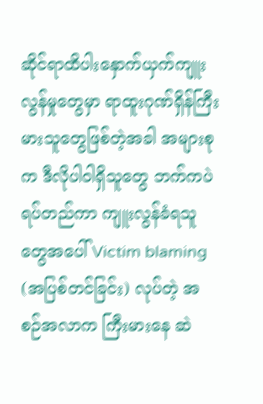ဆိုင်ရာထိပါးနှောက်ယှက်ကျူးလွန်မှုတွေမှာ ရာထူးဂုဏ်ရှိန်ကြီးမားသူတွေဖြစ်တဲ့အခါ အများစုက ဒီလိုပါဝါရှိသူတွေ ဘက်ကပဲ ရပ်တည်ကာ ကျူးလွန်ခံရသူတွေအပေါ် Victim blaming (အပြစ်တင်ခြင်း) လုပ်တဲ့ အစဉ်အလာက ကြီးမားနေ ဆဲ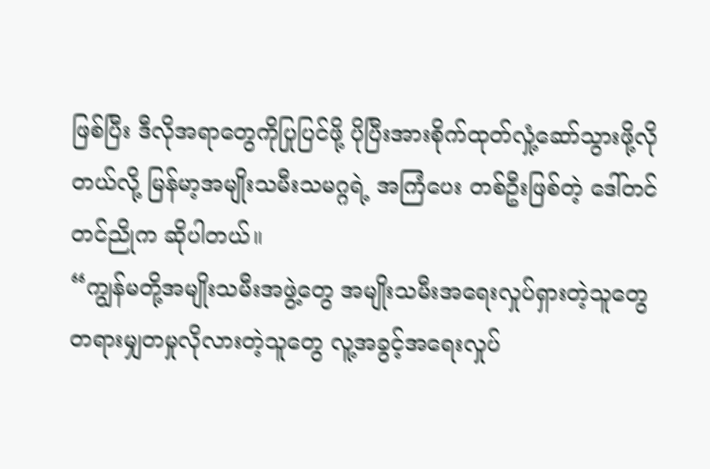ဖြစ်ပြီး ဒီလိုအရာတွေကိုပြုပြင်ဖို့ ပိုပြီးအားစိုက်ထုတ်လှုံ့ဆော်သွားဖို့လိုတယ်လို့ မြန်မာ့အမျိုးသမီးသမဂ္ဂရဲ့ အကြံပေး တစ်ဦးဖြစ်တဲ့ ဒေါ်တင်တင်ညိုက ဆိုပါတယ်။
“ကျွန်မတို့အမျိုးသမီးအဖွဲ့တွေ အမျိုးသမီးအရေးလှုပ်ရှားတဲ့သူတွေ တရားမျှတမှုလိုလားတဲ့သူတွေ လူ့အခွင့်အရေးလှုပ်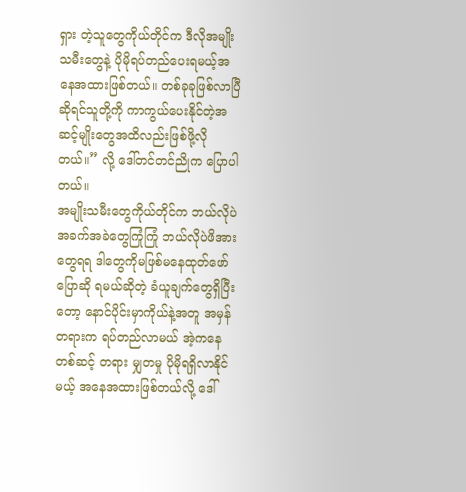ရှား တဲ့သူတွေကိုယ်တိုင်က ဒီလိုအမျိုးသမီးတွေနဲ့ ပိုမိုရပ်တည်ပေးရမယ့်အနေအထားဖြစ်တယ်။ တစ်ခုခုဖြစ်လာပြီဆိုရင်သူတို့ကို ကာကွယ်ပေးနိုင်တဲ့အဆင့်မျိုးတွေအထိလည်းဖြစ်ဖို့လိုတယ်။” လို့ ဒေါ်တင်တင်ညိုက ပြောပါတယ်။
အမျိုးသမီးတွေကိုယ်တိုင်က ဘယ်လိုပဲအခက်အခဲတွေကြုံကြုံ ဘယ်လိုပဲဖိအားတွေရရ ဒါတွေကိုမဖြစ်မနေထုတ်ဖော်ပြောဆို ရမယ်ဆိုတဲ့ ခံယူချက်တွေရှိပြီးတော့ နောင်ပိုင်းမှာကိုယ်နဲ့အတူ အမှန်တရားက ရပ်တည်လာမယ် အဲ့ကနေတစ်ဆင့် တရား မျှတမှု ပိုမိုရရှိလာနိုင်မယ့် အနေအထားဖြစ်တယ်လို့ ဒေါ်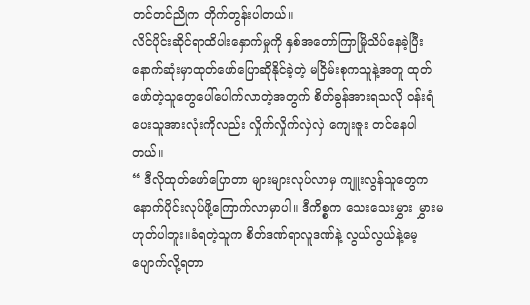တင်တင်ညိုက တိုက်တွန်းပါတယ်။
လိင်ပိုင်းဆိုင်ရာထိပါးနှောက်မှုကို နှစ်အတော်ကြာမြိုသိပ်နေခဲ့ပြီး နောက်ဆုံးမှာထုတ်ဖော်ပြောဆိုနိုင်ခဲ့တဲ့ မငြိမ်းစုကသူနဲ့အတူ ထုတ်ဖော်တဲ့သူတွေပေါ်ပေါက်လာတဲ့အတွက် စိတ်ခွန်အားရသလို ဝန်းရံပေးသူအားလုံးကိုလည်း လှိုက်လှိုက်လှဲလှဲ ကျေးဇူး တင်နေပါတယ်။
“ ဒီလိုထုတ်ဖော်ပြောတာ များများလုပ်လာမှ ကျူးလွန်သူတွေက နောက်ပိုင်းလုပ်ဖို့ကြောက်လာမှာပါ။ ဒီကိစ္စက သေးသေးမွှား မွှားမဟုတ်ပါဘူး။ခံရတဲ့သူက စိတ်ဒဏ်ရာလူဒဏ်နဲ့ လွယ်လွယ်နဲ့မေ့ပျောက်လို့ရတာ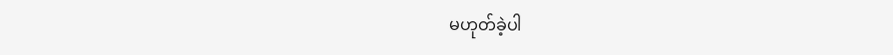မဟုတ်ခဲ့ပါ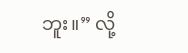ဘူး။” လို့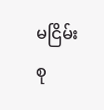မငြိမ်းစု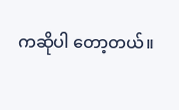ကဆိုပါ တော့တယ်။